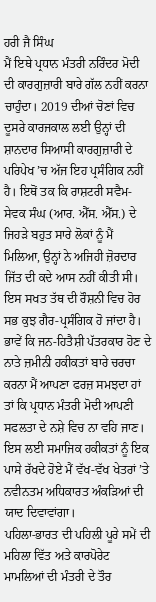ਹਰੀ ਜੈ ਸਿੰਘ
ਮੈਂ ਇਥੇ ਪ੍ਰਧਾਨ ਮੰਤਰੀ ਨਰਿੰਦਰ ਮੋਦੀ ਦੀ ਕਾਰਗੁਜ਼ਾਰੀ ਬਾਰੇ ਗੱਲ ਨਹੀਂ ਕਰਨਾ ਚਾਹੁੰਦਾ। 2019 ਦੀਆਂ ਚੋਣਾਂ ਵਿਚ ਦੂਸਰੇ ਕਾਰਜਕਾਲ ਲਈ ਉਨ੍ਹਾਂ ਦੀ ਸ਼ਾਨਦਾਰ ਸਿਆਸੀ ਕਾਰਗੁਜ਼ਾਰੀ ਦੇ ਪਰਿਪੇਖ ’ਚ ਅੱਜ ਇਹ ਪ੍ਰਸੰਗਿਕ ਨਹੀਂ ਹੈ। ਇਥੋਂ ਤਕ ਕਿ ਰਾਸ਼ਟਰੀ ਸਵੈਮ-ਸੇਵਕ ਸੰਘ (ਆਰ. ਐੱਸ. ਐੱਸ.) ਦੇ ਜਿਹੜੇ ਬਹੁਤ ਸਾਰੇ ਲੋਕਾਂ ਨੂੰ ਮੈਂ ਮਿਲਿਆ, ਉਨ੍ਹਾਂ ਨੇ ਅਜਿਹੀ ਜ਼ੋਰਦਾਰ ਜਿੱਤ ਦੀ ਕਦੇ ਆਸ ਨਹੀਂ ਕੀਤੀ ਸੀ। ਇਸ ਸਖਤ ਤੱਥ ਦੀ ਰੌਸ਼ਨੀ ਵਿਚ ਹੋਰ ਸਭ ਕੁਝ ਗੈਰ-ਪ੍ਰਸੰਗਿਕ ਹੋ ਜਾਂਦਾ ਹੈ।
ਭਾਵੇਂ ਕਿ ਜਨ-ਹਿਤੈਸ਼ੀ ਪੱਤਰਕਾਰ ਹੋਣ ਦੇ ਨਾਤੇ ਜ਼ਮੀਨੀ ਹਕੀਕਤਾਂ ਬਾਰੇ ਚਰਚਾ ਕਰਨਾ ਮੈਂ ਆਪਣਾ ਫਰਜ਼ ਸਮਝਦਾ ਹਾਂ ਤਾਂ ਕਿ ਪ੍ਰਧਾਨ ਮੰਤਰੀ ਮੋਦੀ ਆਪਣੀ ਸਫਲਤਾ ਦੇ ਨਸ਼ੇ ਵਿਚ ਨਾ ਵਹਿ ਜਾਣ। ਇਸ ਲਈ ਸਮਾਜਿਕ ਹਕੀਕਤਾਂ ਨੂੰ ਇਕ ਪਾਸੇ ਰੱਖਦੇ ਹੋਏ ਮੈਂ ਵੱਖ-ਵੱਖ ਖੇਤਰਾਂ ’ਤੇ ਨਵੀਨਤਮ ਅਧਿਕਾਰਤ ਅੰਕੜਿਆਂ ਦੀ ਯਾਦ ਦਿਵਾਵਾਂਗਾ।
ਪਹਿਲਾ-ਭਾਰਤ ਦੀ ਪਹਿਲੀ ਪੂਰੇ ਸਮੇਂ ਦੀ ਮਹਿਲਾ ਵਿੱਤ ਅਤੇ ਕਾਰਪੋਰੇਟ ਮਾਮਲਿਆਂ ਦੀ ਮੰਤਰੀ ਦੇ ਤੌਰ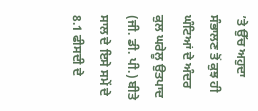’ਤੇ ਉੱਚ ਅਹੁਦਾ ਸੰਭਾਲਣ ਤੋਂ ਕੁਝ ਹੀ ਘੰਟਿਆਂ ਦੇ ਅੰਦਰ ਕੁਲ ਘਰੇਲੂ ਉਤਪਾਦ (ਜੀ. ਡੀ. ਪੀ.) ਬੀਤੇ ਸਾਲ ਦੇ ਇਸੇ ਸਮੇਂ ਦੇ 8.1 ਫੀਸਦੀ ਦੇ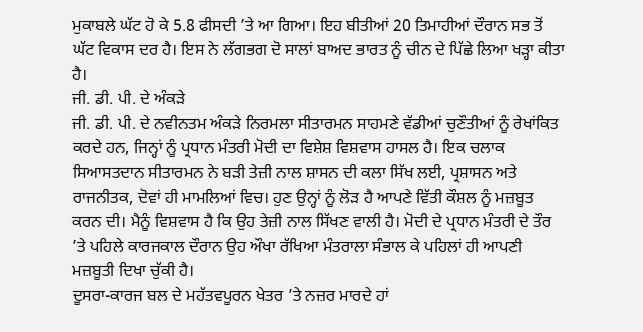ਮੁਕਾਬਲੇ ਘੱਟ ਹੋ ਕੇ 5.8 ਫੀਸਦੀ ’ਤੇ ਆ ਗਿਆ। ਇਹ ਬੀਤੀਆਂ 20 ਤਿਮਾਹੀਆਂ ਦੌਰਾਨ ਸਭ ਤੋਂ ਘੱਟ ਵਿਕਾਸ ਦਰ ਹੈ। ਇਸ ਨੇ ਲੱਗਭਗ ਦੋ ਸਾਲਾਂ ਬਾਅਦ ਭਾਰਤ ਨੂੰ ਚੀਨ ਦੇ ਪਿੱਛੇ ਲਿਆ ਖੜ੍ਹਾ ਕੀਤਾ ਹੈ।
ਜੀ. ਡੀ. ਪੀ. ਦੇ ਅੰਕੜੇ
ਜੀ. ਡੀ. ਪੀ. ਦੇ ਨਵੀਨਤਮ ਅੰਕੜੇ ਨਿਰਮਲਾ ਸੀਤਾਰਮਨ ਸਾਹਮਣੇ ਵੱਡੀਆਂ ਚੁਣੌਤੀਆਂ ਨੂੰ ਰੇਖਾਂਕਿਤ ਕਰਦੇ ਹਨ, ਜਿਨ੍ਹਾਂ ਨੂੰ ਪ੍ਰਧਾਨ ਮੰਤਰੀ ਮੋਦੀ ਦਾ ਵਿਸ਼ੇਸ਼ ਵਿਸ਼ਵਾਸ ਹਾਸਲ ਹੈ। ਇਕ ਚਲਾਕ ਸਿਆਸਤਦਾਨ ਸੀਤਾਰਮਨ ਨੇ ਬੜੀ ਤੇਜ਼ੀ ਨਾਲ ਸ਼ਾਸਨ ਦੀ ਕਲਾ ਸਿੱਖ ਲਈ, ਪ੍ਰਸ਼ਾਸਨ ਅਤੇ ਰਾਜਨੀਤਕ, ਦੋਵਾਂ ਹੀ ਮਾਮਲਿਆਂ ਵਿਚ। ਹੁਣ ਉਨ੍ਹਾਂ ਨੂੰ ਲੋੜ ਹੈ ਆਪਣੇ ਵਿੱਤੀ ਕੌਸ਼ਲ ਨੂੰ ਮਜ਼ਬੂਤ ਕਰਨ ਦੀ। ਮੈਨੂੰ ਵਿਸ਼ਵਾਸ ਹੈ ਕਿ ਉਹ ਤੇਜ਼ੀ ਨਾਲ ਸਿੱਖਣ ਵਾਲੀ ਹੈ। ਮੋਦੀ ਦੇ ਪ੍ਰਧਾਨ ਮੰਤਰੀ ਦੇ ਤੌਰ ’ਤੇ ਪਹਿਲੇ ਕਾਰਜਕਾਲ ਦੌਰਾਨ ਉਹ ਔਖਾ ਰੱਖਿਆ ਮੰਤਰਾਲਾ ਸੰਭਾਲ ਕੇ ਪਹਿਲਾਂ ਹੀ ਆਪਣੀ ਮਜ਼ਬੂਤੀ ਦਿਖਾ ਚੁੱਕੀ ਹੈ।
ਦੂਸਰਾ-ਕਾਰਜ ਬਲ ਦੇ ਮਹੱਤਵਪੂਰਨ ਖੇਤਰ ’ਤੇ ਨਜ਼ਰ ਮਾਰਦੇ ਹਾਂ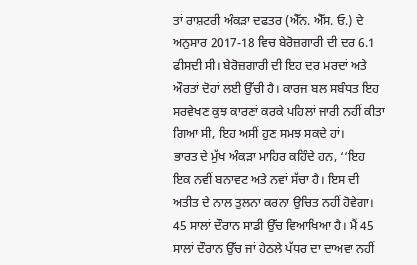ਤਾਂ ਰਾਸ਼ਟਰੀ ਅੰਕੜਾ ਦਫਤਰ (ਐੱਨ. ਐੱਸ. ਓ.) ਦੇ ਅਨੁਸਾਰ 2017-18 ਵਿਚ ਬੇਰੋਜ਼ਗਾਰੀ ਦੀ ਦਰ 6.1 ਫੀਸਦੀ ਸੀ। ਬੇਰੋਜ਼ਗਾਰੀ ਦੀ ਇਹ ਦਰ ਮਰਦਾਂ ਅਤੇ ਔਰਤਾਂ ਦੋਹਾਂ ਲਈ ਉੱਚੀ ਹੈ। ਕਾਰਜ ਬਲ ਸਬੰਧਤ ਇਹ ਸਰਵੇਖਣ ਕੁਝ ਕਾਰਣਾਂ ਕਰਕੇ ਪਹਿਲਾਂ ਜਾਰੀ ਨਹੀਂ ਕੀਤਾ ਗਿਆ ਸੀ, ਇਹ ਅਸੀਂ ਹੁਣ ਸਮਝ ਸਕਦੇ ਹਾਂ।
ਭਾਰਤ ਦੇ ਮੁੱਖ ਅੰਕੜਾ ਮਾਹਿਰ ਕਹਿੰਦੇ ਹਨ, ‘‘ਇਹ ਇਕ ਨਵੀਂ ਬਨਾਵਟ ਅਤੇ ਨਵਾਂ ਸੱਚਾ ਹੈ। ਇਸ ਦੀ ਅਤੀਤ ਦੇ ਨਾਲ ਤੁਲਨਾ ਕਰਨਾ ਉਚਿਤ ਨਹੀਂ ਹੋਵੇਗਾ। 45 ਸਾਲਾਂ ਦੌਰਾਨ ਸਾਡੀ ਉੱਚ ਵਿਆਖਿਆ ਹੈ। ਮੈਂ 45 ਸਾਲਾਂ ਦੌਰਾਨ ਉੱਚ ਜਾਂ ਹੇਠਲੇ ਪੱਧਰ ਦਾ ਦਾਅਵਾ ਨਹੀਂ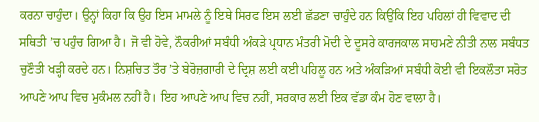ਕਰਨਾ ਚਾਹੁੰਦਾ। ਉਨ੍ਹਾਂ ਕਿਹਾ ਕਿ ਉਹ ਇਸ ਮਾਮਲੇ ਨੂੰ ਇਥੇ ਸਿਰਫ ਇਸ ਲਈ ਛੱਡਣਾ ਚਾਹੁੰਦੇ ਹਨ ਕਿਉਂਕਿ ਇਹ ਪਹਿਲਾਂ ਹੀ ਵਿਵਾਦ ਦੀ ਸਥਿਤੀ ’ਚ ਪਹੁੰਚ ਗਿਆ ਹੈ। ਜੋ ਵੀ ਹੋਵੇ, ਨੌਕਰੀਆਂ ਸਬੰਧੀ ਅੰਕੜੇ ਪ੍ਰਧਾਨ ਮੰਤਰੀ ਮੋਦੀ ਦੇ ਦੂਸਰੇ ਕਾਰਜਕਾਲ ਸਾਹਮਣੇ ਨੀਤੀ ਨਾਲ ਸਬੰਧਤ ਚੁਣੌਤੀ ਖੜ੍ਹੀ ਕਰਦੇ ਹਨ। ਨਿਸ਼ਚਿਤ ਤੌਰ ’ਤੇ ਬੇਰੋਜ਼ਗਾਰੀ ਦੇ ਦ੍ਰਿਸ਼ ਲਈ ਕਈ ਪਹਿਲੂ ਹਨ ਅਤੇ ਅੰਕੜਿਆਂ ਸਬੰਧੀ ਕੋਈ ਵੀ ਇਕਲੌਤਾ ਸਰੋਤ ਆਪਣੇ ਆਪ ਵਿਚ ਮੁਕੰਮਲ ਨਹੀਂ ਹੈ। ਇਹ ਆਪਣੇ ਆਪ ਵਿਚ ਨਹੀਂ, ਸਰਕਾਰ ਲਈ ਇਕ ਵੱਡਾ ਕੰਮ ਹੋਣ ਵਾਲਾ ਹੈ।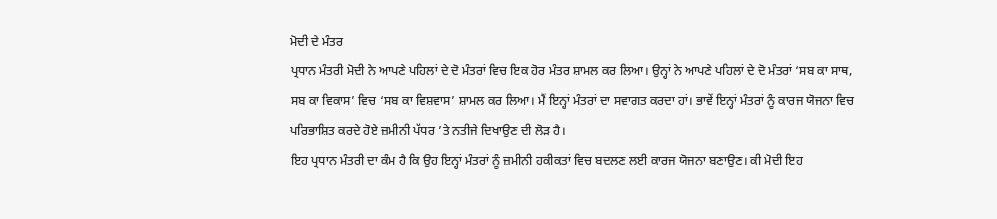ਮੋਦੀ ਦੇ ਮੰਤਰ
ਪ੍ਰਧਾਨ ਮੰਤਰੀ ਮੋਦੀ ਨੇ ਆਪਣੇ ਪਹਿਲਾਂ ਦੇ ਦੋ ਮੰਤਰਾਂ ਵਿਚ ਇਕ ਹੋਰ ਮੰਤਰ ਸ਼ਾਮਲ ਕਰ ਲਿਆ। ਉਨ੍ਹਾਂ ਨੇ ਆਪਣੇ ਪਹਿਲਾਂ ਦੇ ਦੋ ਮੰਤਰਾਂ ‘ਸਬ ਕਾ ਸਾਥ, ਸਬ ਕਾ ਵਿਕਾਸ’ ਵਿਚ ‘ਸਬ ਕਾ ਵਿਸ਼ਵਾਸ’ ਸ਼ਾਮਲ ਕਰ ਲਿਆ। ਮੈਂ ਇਨ੍ਹਾਂ ਮੰਤਰਾਂ ਦਾ ਸਵਾਗਤ ਕਰਦਾ ਹਾਂ। ਭਾਵੇਂ ਇਨ੍ਹਾਂ ਮੰਤਰਾਂ ਨੂੰ ਕਾਰਜ ਯੋਜਨਾ ਵਿਚ ਪਰਿਭਾਸ਼ਿਤ ਕਰਦੇ ਹੋਏ ਜ਼ਮੀਨੀ ਪੱਧਰ ’ਤੇ ਨਤੀਜੇ ਦਿਖਾਉਣ ਦੀ ਲੋੜ ਹੈ।
ਇਹ ਪ੍ਰਧਾਨ ਮੰਤਰੀ ਦਾ ਕੰਮ ਹੈ ਕਿ ਉਹ ਇਨ੍ਹਾਂ ਮੰਤਰਾਂ ਨੂੰ ਜ਼ਮੀਨੀ ਹਕੀਕਤਾਂ ਵਿਚ ਬਦਲਣ ਲਈ ਕਾਰਜ ਯੋਜਨਾ ਬਣਾਉਣ। ਕੀ ਮੋਦੀ ਇਹ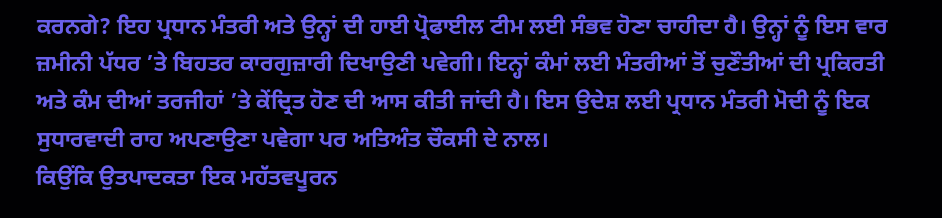ਕਰਨਗੇ? ਇਹ ਪ੍ਰਧਾਨ ਮੰਤਰੀ ਅਤੇ ਉਨ੍ਹਾਂ ਦੀ ਹਾਈ ਪ੍ਰੋਫਾਈਲ ਟੀਮ ਲਈ ਸੰਭਵ ਹੋਣਾ ਚਾਹੀਦਾ ਹੈ। ਉਨ੍ਹਾਂ ਨੂੰ ਇਸ ਵਾਰ ਜ਼ਮੀਨੀ ਪੱਧਰ ’ਤੇ ਬਿਹਤਰ ਕਾਰਗੁਜ਼ਾਰੀ ਦਿਖਾਉਣੀ ਪਵੇਗੀ। ਇਨ੍ਹਾਂ ਕੰਮਾਂ ਲਈ ਮੰਤਰੀਆਂ ਤੋਂ ਚੁਣੌਤੀਆਂ ਦੀ ਪ੍ਰਕਿਰਤੀ ਅਤੇ ਕੰਮ ਦੀਆਂ ਤਰਜੀਹਾਂ ’ਤੇ ਕੇਂਦ੍ਰਿਤ ਹੋਣ ਦੀ ਆਸ ਕੀਤੀ ਜਾਂਦੀ ਹੈ। ਇਸ ਉਦੇਸ਼ ਲਈ ਪ੍ਰਧਾਨ ਮੰਤਰੀ ਮੋਦੀ ਨੂੰ ਇਕ ਸੁਧਾਰਵਾਦੀ ਰਾਹ ਅਪਣਾਉਣਾ ਪਵੇਗਾ ਪਰ ਅਤਿਅੰਤ ਚੌਕਸੀ ਦੇ ਨਾਲ।
ਕਿਉਂਕਿ ਉਤਪਾਦਕਤਾ ਇਕ ਮਹੱਤਵਪੂਰਨ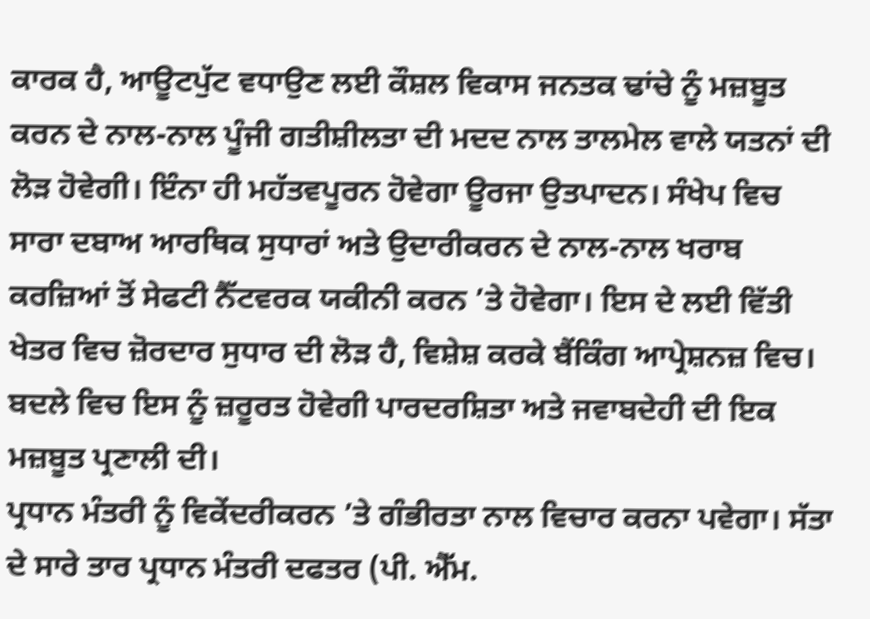ਕਾਰਕ ਹੈ, ਆਊਟਪੁੱਟ ਵਧਾਉਣ ਲਈ ਕੌਸ਼ਲ ਵਿਕਾਸ ਜਨਤਕ ਢਾਂਚੇ ਨੂੰ ਮਜ਼ਬੂਤ ਕਰਨ ਦੇ ਨਾਲ-ਨਾਲ ਪੂੰਜੀ ਗਤੀਸ਼ੀਲਤਾ ਦੀ ਮਦਦ ਨਾਲ ਤਾਲਮੇਲ ਵਾਲੇ ਯਤਨਾਂ ਦੀ ਲੋੜ ਹੋਵੇਗੀ। ਇੰਨਾ ਹੀ ਮਹੱਤਵਪੂਰਨ ਹੋਵੇਗਾ ਊਰਜਾ ਉਤਪਾਦਨ। ਸੰਖੇਪ ਵਿਚ ਸਾਰਾ ਦਬਾਅ ਆਰਥਿਕ ਸੁਧਾਰਾਂ ਅਤੇ ਉਦਾਰੀਕਰਨ ਦੇ ਨਾਲ-ਨਾਲ ਖਰਾਬ ਕਰਜ਼ਿਆਂ ਤੋਂ ਸੇਫਟੀ ਨੈੱਟਵਰਕ ਯਕੀਨੀ ਕਰਨ ’ਤੇ ਹੋਵੇਗਾ। ਇਸ ਦੇ ਲਈ ਵਿੱਤੀ ਖੇਤਰ ਵਿਚ ਜ਼ੋਰਦਾਰ ਸੁਧਾਰ ਦੀ ਲੋੜ ਹੈ, ਵਿਸ਼ੇਸ਼ ਕਰਕੇ ਬੈਂਕਿੰਗ ਆਪ੍ਰੇਸ਼ਨਜ਼ ਵਿਚ। ਬਦਲੇ ਵਿਚ ਇਸ ਨੂੰ ਜ਼ਰੂਰਤ ਹੋਵੇਗੀ ਪਾਰਦਰਸ਼ਿਤਾ ਅਤੇ ਜਵਾਬਦੇਹੀ ਦੀ ਇਕ ਮਜ਼ਬੂਤ ਪ੍ਰਣਾਲੀ ਦੀ।
ਪ੍ਰਧਾਨ ਮੰਤਰੀ ਨੂੰ ਵਿਕੇਂਦਰੀਕਰਨ ’ਤੇ ਗੰਭੀਰਤਾ ਨਾਲ ਵਿਚਾਰ ਕਰਨਾ ਪਵੇਗਾ। ਸੱਤਾ ਦੇ ਸਾਰੇ ਤਾਰ ਪ੍ਰਧਾਨ ਮੰਤਰੀ ਦਫਤਰ (ਪੀ. ਐੱਮ.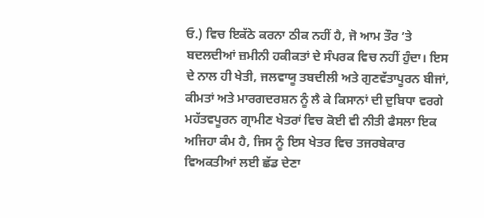ਓ.) ਵਿਚ ਇਕੱਠੇ ਕਰਨਾ ਠੀਕ ਨਹੀਂ ਹੈ, ਜੋ ਆਮ ਤੌਰ ’ਤੇ ਬਦਲਦੀਆਂ ਜ਼ਮੀਨੀ ਹਕੀਕਤਾਂ ਦੇ ਸੰਪਰਕ ਵਿਚ ਨਹੀਂ ਹੁੰਦਾ। ਇਸ ਦੇ ਨਾਲ ਹੀ ਖੇਤੀ, ਜਲਵਾਯੂ ਤਬਦੀਲੀ ਅਤੇ ਗੁਣਵੱਤਾਪੂਰਨ ਬੀਜਾਂ, ਕੀਮਤਾਂ ਅਤੇ ਮਾਰਗਦਰਸ਼ਨ ਨੂੰ ਲੈ ਕੇ ਕਿਸਾਨਾਂ ਦੀ ਦੁਬਿਧਾ ਵਰਗੇ ਮਹੱਤਵਪੂਰਨ ਗ੍ਰਾਮੀਣ ਖੇਤਰਾਂ ਵਿਚ ਕੋਈ ਵੀ ਨੀਤੀ ਫੈਸਲਾ ਇਕ ਅਜਿਹਾ ਕੰਮ ਹੈ, ਜਿਸ ਨੂੰ ਇਸ ਖੇਤਰ ਵਿਚ ਤਜਰਬੇਕਾਰ ਵਿਅਕਤੀਆਂ ਲਈ ਛੱਡ ਦੇਣਾ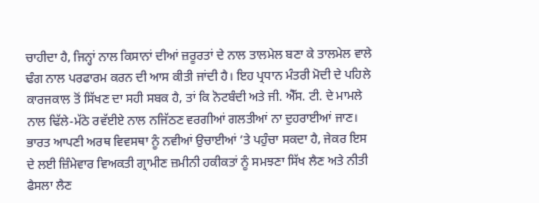ਚਾਹੀਦਾ ਹੈ, ਜਿਨ੍ਹਾਂ ਨਾਲ ਕਿਸਾਨਾਂ ਦੀਆਂ ਜ਼ਰੂਰਤਾਂ ਦੇ ਨਾਲ ਤਾਲਮੇਲ ਬਣਾ ਕੇ ਤਾਲਮੇਲ ਵਾਲੇ ਢੰਗ ਨਾਲ ਪਰਫਾਰਮ ਕਰਨ ਦੀ ਆਸ ਕੀਤੀ ਜਾਂਦੀ ਹੈ। ਇਹ ਪ੍ਰਧਾਨ ਮੰਤਰੀ ਮੋਦੀ ਦੇ ਪਹਿਲੇ ਕਾਰਜਕਾਲ ਤੋਂ ਸਿੱਖਣ ਦਾ ਸਹੀ ਸਬਕ ਹੈ, ਤਾਂ ਕਿ ਨੋਟਬੰਦੀ ਅਤੇ ਜੀ. ਐੱਸ. ਟੀ. ਦੇ ਮਾਮਲੇ ਨਾਲ ਢਿੱਲੇ-ਮੱਠੇ ਰਵੱਈਏ ਨਾਲ ਨਜਿੱਠਣ ਵਰਗੀਆਂ ਗਲਤੀਆਂ ਨਾ ਦੁਹਰਾਈਆਂ ਜਾਣ।
ਭਾਰਤ ਆਪਣੀ ਅਰਥ ਵਿਵਸਥਾ ਨੂੰ ਨਵੀਆਂ ਉਚਾਈਆਂ ’ਤੇ ਪਹੁੰਚਾ ਸਕਦਾ ਹੈ, ਜੇਕਰ ਇਸ ਦੇ ਲਈ ਜ਼ਿੰਮੇਵਾਰ ਵਿਅਕਤੀ ਗ੍ਰਾਮੀਣ ਜ਼ਮੀਨੀ ਹਕੀਕਤਾਂ ਨੂੰ ਸਮਝਣਾ ਸਿੱਖ ਲੈਣ ਅਤੇ ਨੀਤੀ ਫੈਸਲਾ ਲੈਣ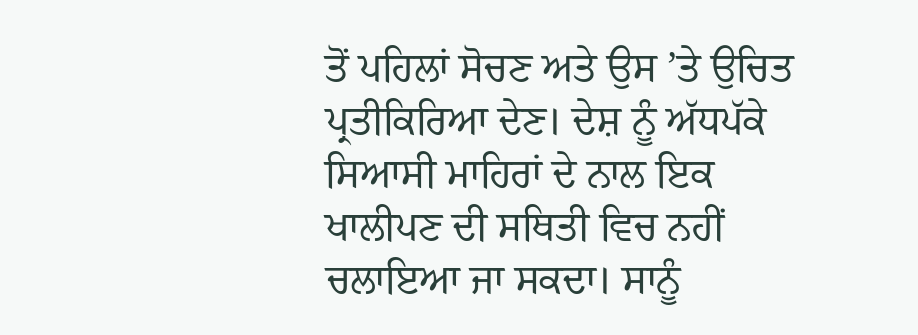ਤੋਂ ਪਹਿਲਾਂ ਸੋਚਣ ਅਤੇ ਉਸ ’ਤੇ ਉਚਿਤ ਪ੍ਰਤੀਕਿਰਿਆ ਦੇਣ। ਦੇਸ਼ ਨੂੰ ਅੱਧਪੱਕੇ ਸਿਆਸੀ ਮਾਹਿਰਾਂ ਦੇ ਨਾਲ ਇਕ ਖਾਲੀਪਣ ਦੀ ਸਥਿਤੀ ਵਿਚ ਨਹੀਂ ਚਲਾਇਆ ਜਾ ਸਕਦਾ। ਸਾਨੂੰ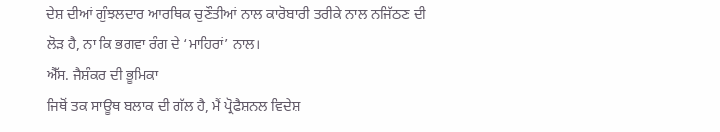ਦੇਸ਼ ਦੀਆਂ ਗੁੰਝਲਦਾਰ ਆਰਥਿਕ ਚੁਣੌਤੀਆਂ ਨਾਲ ਕਾਰੋਬਾਰੀ ਤਰੀਕੇ ਨਾਲ ਨਜਿੱਠਣ ਦੀ ਲੋੜ ਹੈ, ਨਾ ਕਿ ਭਗਵਾ ਰੰਗ ਦੇ ‘ਮਾਹਿਰਾਂ’ ਨਾਲ।
ਐੱਸ. ਜੈਸ਼ੰਕਰ ਦੀ ਭੂਮਿਕਾ
ਜਿਥੋਂ ਤਕ ਸਾਊਥ ਬਲਾਕ ਦੀ ਗੱਲ ਹੈ, ਮੈਂ ਪ੍ਰੋਫੈਸ਼ਨਲ ਵਿਦੇਸ਼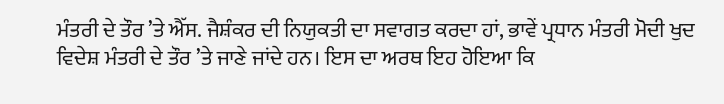ਮੰਤਰੀ ਦੇ ਤੌਰ ’ਤੇ ਐੱਸ. ਜੈਸ਼ੰਕਰ ਦੀ ਨਿਯੁਕਤੀ ਦਾ ਸਵਾਗਤ ਕਰਦਾ ਹਾਂ, ਭਾਵੇਂ ਪ੍ਰਧਾਨ ਮੰਤਰੀ ਮੋਦੀ ਖੁਦ ਵਿਦੇਸ਼ ਮੰਤਰੀ ਦੇ ਤੌਰ ’ਤੇ ਜਾਣੇ ਜਾਂਦੇ ਹਨ। ਇਸ ਦਾ ਅਰਥ ਇਹ ਹੋਇਆ ਕਿ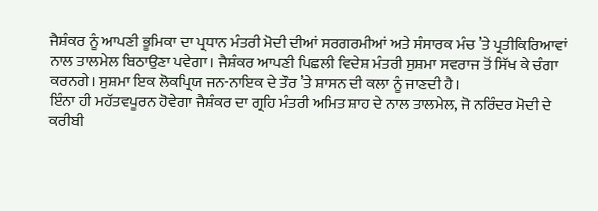ਜੈਸ਼ੰਕਰ ਨੂੰ ਆਪਣੀ ਭੂਮਿਕਾ ਦਾ ਪ੍ਰਧਾਨ ਮੰਤਰੀ ਮੋਦੀ ਦੀਆਂ ਸਰਗਰਮੀਆਂ ਅਤੇ ਸੰਸਾਰਕ ਮੰਚ ’ਤੇ ਪ੍ਰਤੀਕਿਰਿਆਵਾਂ ਨਾਲ ਤਾਲਮੇਲ ਬਿਠਾਉਣਾ ਪਵੇਗਾ। ਜੈਸ਼ੰਕਰ ਆਪਣੀ ਪਿਛਲੀ ਵਿਦੇਸ਼ ਮੰਤਰੀ ਸੁਸ਼ਮਾ ਸਵਰਾਜ ਤੋਂ ਸਿੱਖ ਕੇ ਚੰਗਾ ਕਰਨਗੇ। ਸੁਸ਼ਮਾ ਇਕ ਲੋਕਪ੍ਰਿਯ ਜਨ-ਨਾਇਕ ਦੇ ਤੌਰ ’ਤੇ ਸ਼ਾਸਨ ਦੀ ਕਲਾ ਨੂੰ ਜਾਣਦੀ ਹੈ।
ਇੰਨਾ ਹੀ ਮਹੱਤਵਪੂਰਨ ਹੋਵੇਗਾ ਜੈਸ਼ੰਕਰ ਦਾ ਗ੍ਰਹਿ ਮੰਤਰੀ ਅਮਿਤ ਸ਼ਾਹ ਦੇ ਨਾਲ ਤਾਲਮੇਲ, ਜੋ ਨਰਿੰਦਰ ਮੋਦੀ ਦੇ ਕਰੀਬੀ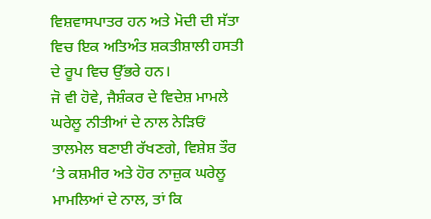ਵਿਸ਼ਵਾਸਪਾਤਰ ਹਨ ਅਤੇ ਮੋਦੀ ਦੀ ਸੱਤਾ ਵਿਚ ਇਕ ਅਤਿਅੰਤ ਸ਼ਕਤੀਸ਼ਾਲੀ ਹਸਤੀ ਦੇ ਰੂਪ ਵਿਚ ਉੱਭਰੇ ਹਨ।
ਜੋ ਵੀ ਹੋਵੇ, ਜੈਸ਼ੰਕਰ ਦੇ ਵਿਦੇਸ਼ ਮਾਮਲੇ ਘਰੇਲੂ ਨੀਤੀਆਂ ਦੇ ਨਾਲ ਨੇੜਿਓਂ ਤਾਲਮੇਲ ਬਣਾਈ ਰੱਖਣਗੇ, ਵਿਸ਼ੇਸ਼ ਤੌਰ ’ਤੇ ਕਸ਼ਮੀਰ ਅਤੇ ਹੋਰ ਨਾਜ਼ੁਕ ਘਰੇਲੂ ਮਾਮਲਿਆਂ ਦੇ ਨਾਲ, ਤਾਂ ਕਿ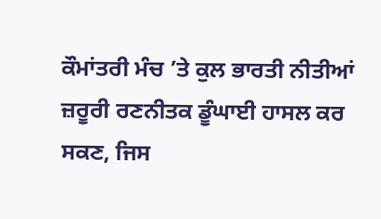ਕੌਮਾਂਤਰੀ ਮੰਚ ’ਤੇ ਕੁਲ ਭਾਰਤੀ ਨੀਤੀਆਂ ਜ਼ਰੂਰੀ ਰਣਨੀਤਕ ਡੂੰਘਾਈ ਹਾਸਲ ਕਰ ਸਕਣ, ਜਿਸ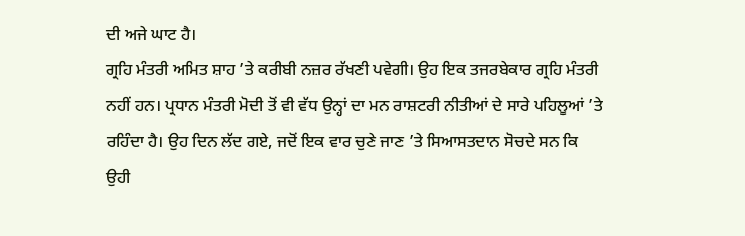ਦੀ ਅਜੇ ਘਾਟ ਹੈ।
ਗ੍ਰਹਿ ਮੰਤਰੀ ਅਮਿਤ ਸ਼ਾਹ ’ਤੇ ਕਰੀਬੀ ਨਜ਼ਰ ਰੱਖਣੀ ਪਵੇਗੀ। ਉਹ ਇਕ ਤਜਰਬੇਕਾਰ ਗ੍ਰਹਿ ਮੰਤਰੀ ਨਹੀਂ ਹਨ। ਪ੍ਰਧਾਨ ਮੰਤਰੀ ਮੋਦੀ ਤੋਂ ਵੀ ਵੱਧ ਉਨ੍ਹਾਂ ਦਾ ਮਨ ਰਾਸ਼ਟਰੀ ਨੀਤੀਆਂ ਦੇ ਸਾਰੇ ਪਹਿਲੂਆਂ ’ਤੇ ਰਹਿੰਦਾ ਹੈ। ਉਹ ਦਿਨ ਲੱਦ ਗਏ, ਜਦੋਂ ਇਕ ਵਾਰ ਚੁਣੇ ਜਾਣ ’ਤੇ ਸਿਆਸਤਦਾਨ ਸੋਚਦੇ ਸਨ ਕਿ ਉਹੀ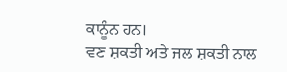ਕਾਨੂੰਨ ਹਨ।
ਵਣ ਸ਼ਕਤੀ ਅਤੇ ਜਲ ਸ਼ਕਤੀ ਨਾਲ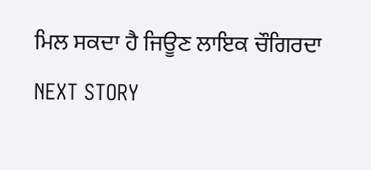ਮਿਲ ਸਕਦਾ ਹੈ ਜਿਊਣ ਲਾਇਕ ਚੌਗਿਰਦਾ
NEXT STORY